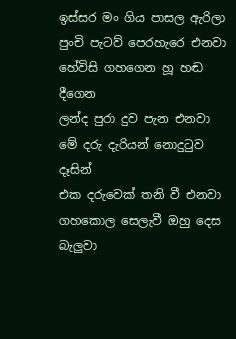ඉස්සර මං ගිය පාසල ඇරිලා
පුංචි පැටව් පෙරහැරෙ එනවා
හේවිසි ගහගෙන හූ හඬ දීගෙන
ලන්ද පුරා දුව පැන එනවා
මේ දරු දැරියන් නොදුටුව දෑසින්
එක දරුවෙක් තනි වී එනවා
ගහකොල සෙලැවී ඔහු දෙස බැලුවා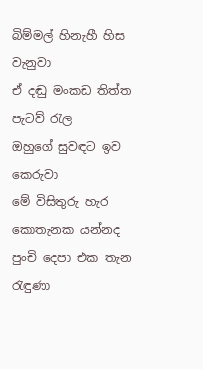බිම්මල් හිනැහී හිස වැනුවා
ඒ දඬු මංකඩ තිත්ත පැටව් රැල
ඔහුගේ සුවඳට ඉව කෙරුවා
මේ විසිතුරු හැර කොතැනක යන්නද
පුංචි දෙපා එක තැන රැඳුණා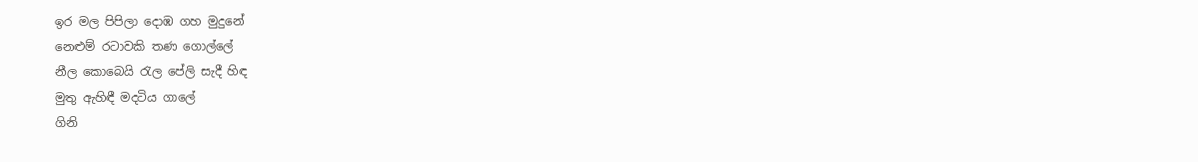ඉර මල පිපිලා දොඹ ගහ මුදුනේ
නෙළුම් රටාවකි තණ ගොල්ලේ
නීල කොබෙයි රැල පේලි සැදී හිඳ
මුතු ඇහිඳී මදටිය ගාලේ
ගිනි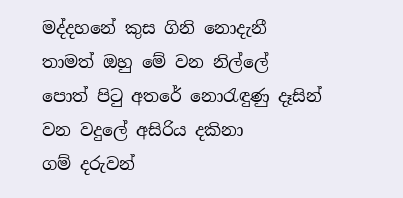මද්දහනේ කුස ගිනි නොදැනී
තාමත් ඔහු මේ වන නිල්ලේ
පොත් පිටු අතරේ නොරැඳුණු දෑසින්
වන වදුලේ අසිරිය දකිනා
ගම් දරුවන්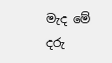මැද මේ දරු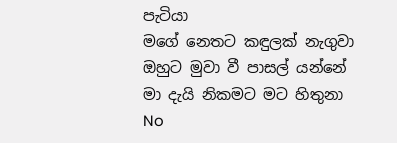පැටියා
මගේ නෙතට කඳුලක් නැගුවා
ඔහුට මුවා වී පාසල් යන්නේ
මා දැයි නිකමට මට හිතුනා
No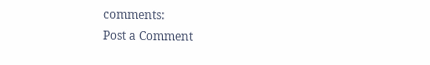comments:
Post a Comment